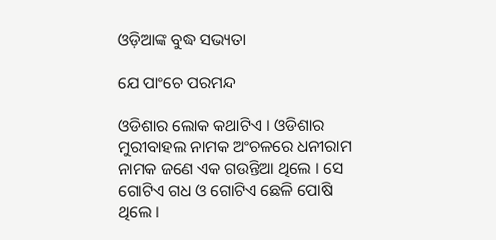ଓଡ଼ିଆଙ୍କ ବୁଦ୍ଧ ସଭ୍ୟତା

ଯେ ପାଂଚେ ପରମନ୍ଦ

ଓଡିଶାର ଲୋକ କଥାଟିଏ । ଓଡିଶାର ମୁରୀବାହଲ ନାମକ ଅଂଚଳରେ ଧନୀରାମ ନାମକ ଜଣେ ଏକ ଗଉନ୍ତିଆ ଥିଲେ । ସେ ଗୋଟିଏ ଗଧ ଓ ଗୋଟିଏ ଛେଳି ପୋଷି ଥିଲେ ।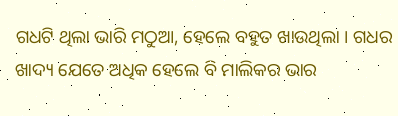ଗଧଟି ଥିଲା ଭାରି ମଠୁଆ, ହେଲେ ବହୁତ ଖାଉଥିଲା । ଗଧର ଖାଦ୍ୟ ଯେତେ ଅଧିକ ହେଲେ ବି ମାଲିକର ଭାର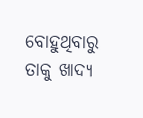ବୋହୁଥିବାରୁ ତାକୁ ଖାଦ୍ୟ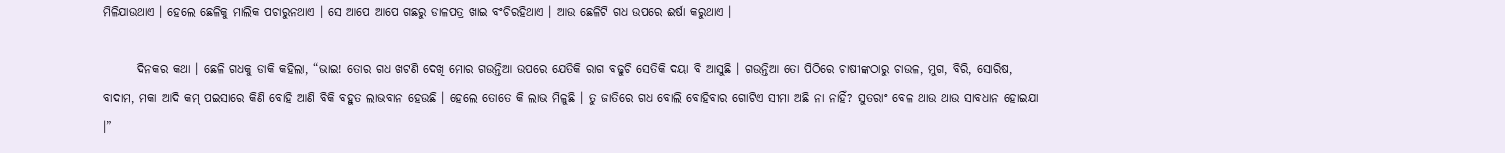ମିଳିଯାଉଥାଏ । ହେଲେ ଛେଳିକୁ ମାଲିକ ପଚାରୁନଥାଏ । ସେ ଆପେ ଆପେ ଗଛରୁ ଡାଳପତ୍ର ଖାଇ ବଂଚିରହିଥାଏ । ଆଉ ଛେଳିଟି ଗଧ ଉପରେ ଈର୍ଷା କରୁଥାଏ ।

       ଦିନକର କଥା । ଛେଳି ଗଧକୁ ଡାକି କହିଲା, “ଭାଇ! ତୋର ଗଧ ଖଟଣି ଦେଖି ମୋର ଗଉନ୍ତିଆ ଉପରେ ଯେତିକି ରାଗ ବଢୁଚି ସେତିକି ଦୟା ବି ଆସୁଛି । ଗଉନ୍ତିଆ ତୋ ପିଠିରେ ଚାଷୀଙ୍କଠାରୁ ଚାଉଳ, ମୁଗ, ବିରି, ସୋରିଷ, ବାଦାମ, ମକା ଆଦି କମ୍ ପଇସାରେ କିଣି ବୋହି ଆଣି ବିକି ବହୁତ ଲାଭବାନ ହେଉଛି । ହେଲେ ତୋତେ କି ଲାଭ ମିଳୁଛି । ତୁ ଜାତିରେ ଗଧ ବୋଲି ବୋହିବାର ଗୋଟିଏ ସୀମା ଅଛି ନା ନାହିଁ? ସୁତରାଂ ବେଳ ଥାଉ ଥାଉ ସାବଧାନ ହୋଇଯା ।”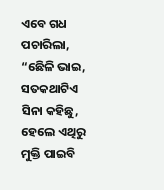ଏବେ ଗଧ ପଚାରିଲା, “ଛେିଳି ଭାଇ, ସତକଥାଟିଏ ସିନା କହିଛୁ, ହେଲେ ଏଥିରୁ ମୁକ୍ତି ପାଇବି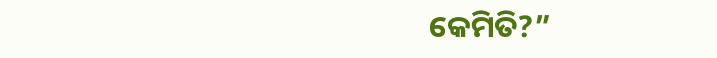କେମିତି?”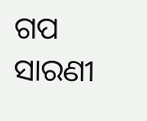ଗପ ସାରଣୀ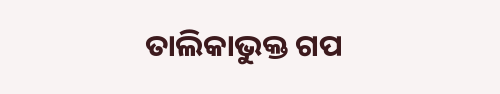ତାଲିକାଭୁକ୍ତ ଗପ